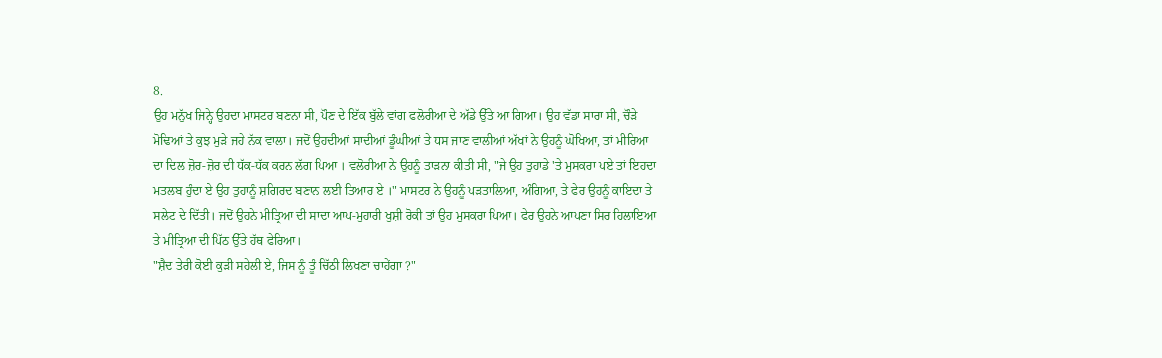8.
ਉਹ ਮਨੁੱਖ ਜਿਨ੍ਹੇ ਉਹਦਾ ਮਾਸਟਰ ਬਣਨਾ ਸੀ, ਪੌਣ ਦੇ ਇੱਕ ਬੁੱਲੇ ਵਾਂਗ ਫਲੋਰੀਆ ਦੇ ਅੱਡੇ ਉੱਤੇ ਆ ਗਿਆ। ਉਹ ਵੱਡਾ ਸਾਰਾ ਸੀ, ਚੌੜੇ ਮੋਢਿਆਂ ਤੇ ਕੁਝ ਮੁੜੇ ਜਹੇ ਨੱਕ ਵਾਲਾ। ਜਦੋਂ ਉਹਦੀਆਂ ਸਾਦੀਆਂ ਡੂੰਘੀਆਂ ਤੇ ਧਸ ਜਾਣ ਵਾਲੀਆਂ ਅੱਖਾਂ ਨੇ ਉਹਨੂੰ ਘੋਖਿਆ, ਤਾਂ ਮੀਰਿਆ ਦਾ ਦਿਲ ਜ਼ੋਰ-ਜ਼ੋਰ ਦੀ ਧੱਕ-ਧੱਕ ਕਰਨ ਲੱਗ ਪਿਆ । ਵਲੋਰੀਆ ਨੇ ਉਹਨੂੰ ਤਾੜਨਾ ਕੀਤੀ ਸੀ, "ਜੇ ਉਹ ਤੁਹਾਡੇ 'ਤੇ ਮੁਸਕਰਾ ਪਏ ਤਾਂ ਇਹਦਾ ਮਤਲਬ ਹੁੰਦਾ ਏ ਉਹ ਤੁਹਾਨੂੰ ਸ਼ਗਿਰਦ ਬਣਾਨ ਲਈ ਤਿਆਰ ਏ ।" ਮਾਸਟਰ ਨੇ ਉਹਨੂੰ ਪੜਤਾਲਿਆ, ਅੰਗਿਆ, ਤੇ ਫੇਰ ਉਹਨੂੰ ਕਾਇਦਾ ਤੇ ਸਲੇਟ ਦੇ ਦਿੱਤੀ। ਜਦੋਂ ਉਹਨੇ ਮੀਤ੍ਰਿਆ ਦੀ ਸਾਦਾ ਆਪ-ਮੁਹਾਰੀ ਖੁਸ਼ੀ ਰੋਕੀ ਤਾਂ ਉਹ ਮੁਸਕਰਾ ਪਿਆ। ਫੇਰ ਉਹਨੇ ਆਪਣਾ ਸਿਰ ਹਿਲਾਇਆ ਤੇ ਮੀਤ੍ਰਿਆ ਦੀ ਪਿੱਠ ਉੱਤੇ ਹੱਥ ਫੇਰਿਆ।
"ਸ਼ੈਦ ਤੇਰੀ ਕੋਈ ਕੁੜੀ ਸਹੇਲੀ ਏ, ਜਿਸ ਨੂੰ ਤੂੰ ਚਿੱਠੀ ਲਿਖਣਾ ਚਾਹੇਂਗਾ ?"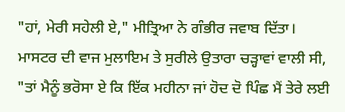"ਹਾਂ, ਮੇਰੀ ਸਹੇਲੀ ਏ," ਮੀਤ੍ਰਿਆ ਨੇ ਗੰਭੀਰ ਜਵਾਬ ਦਿੱਤਾ।
ਮਾਸਟਰ ਦੀ ਵਾਜ ਮੁਲਾਇਮ ਤੇ ਸੁਰੀਲੇ ਉਤਾਰਾ ਚੜ੍ਹਾਵਾਂ ਵਾਲੀ ਸੀ, "ਤਾਂ ਮੈਨੂੰ ਭਰੋਸਾ ਏ ਕਿ ਇੱਕ ਮਹੀਨਾ ਜਾਂ ਹੋਦ ਦੋ ਪਿੰਛ ਮੈਂ ਤੇਰੇ ਲਈ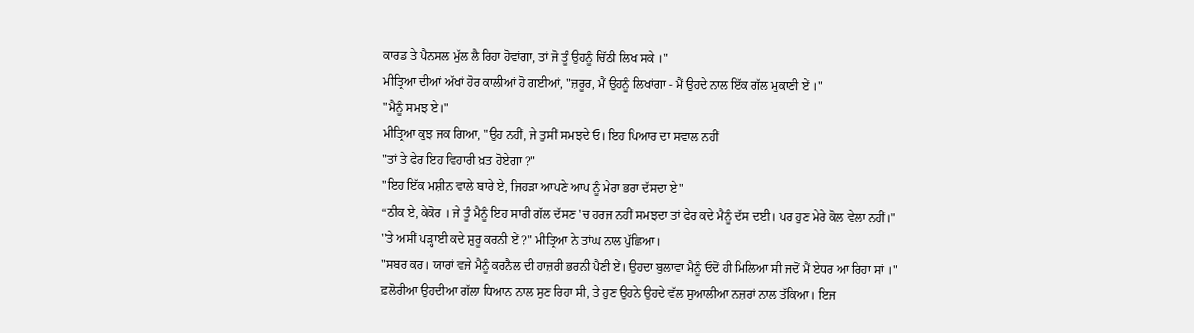ਕਾਰਡ ਤੇ ਪੈਨਸਲ ਮੁੱਲ ਲੈ ਰਿਹਾ ਹੋਵਾਂਗਾ, ਤਾਂ ਜੋ ਤੂੰ ਉਹਨੂੰ ਚਿੱਠੀ ਲਿਖ ਸਕੇ ।"
ਮੀਤ੍ਰਿਆ ਦੀਆਂ ਅੱਖਾਂ ਹੋਰ ਕਾਲੀਆਂ ਹੋ ਗਈਆਂ, "ਜ਼ਰੂਰ, ਮੈਂ ਉਹਨੂੰ ਲਿਖਾਂਗਾ - ਮੈਂ ਉਹਦੇ ਨਾਲ ਇੱਕ ਗੱਲ ਮੁਕਾਣੀ ਏਂ ।"
"ਮੈਨੂੰ ਸਮਝ ਏ।"
ਮੀਤ੍ਰਿਆ ਕੁਝ ਜਕ ਗਿਆ, "ਉਹ ਨਹੀਂ, ਜੇ ਤੁਸੀਂ ਸਮਝਦੇ ਓ। ਇਹ ਪਿਆਰ ਦਾ ਸਵਾਲ ਨਹੀਂ
"ਤਾਂ ਤੇ ਫੇਰ ਇਹ ਵਿਹਾਰੀ ਖ਼ਤ ਹੋਏਗਾ ?"
"ਇਹ ਇੱਕ ਮਸ਼ੀਨ ਵਾਲੇ ਬਾਰੇ ਏ, ਜਿਹੜਾ ਆਪਣੇ ਆਪ ਨੂੰ ਮੇਰਾ ਭਰਾ ਦੱਸਦਾ ਏ"
“ਠੀਕ ਏ, ਕੇਕੋਰ । ਜੇ ਤੂੰ ਮੈਨੂੰ ਇਹ ਸਾਰੀ ਗੱਲ ਦੱਸਣ 'ਚ ਹਰਜ ਨਹੀਂ ਸਮਝਦਾ ਤਾਂ ਫੇਰ ਕਦੇ ਮੈਨੂੰ ਦੱਸ ਦਈ। ਪਰ ਹੁਣ ਮੇਰੇ ਕੋਲ ਵੇਲਾ ਨਹੀਂ।"
''ਤੇ ਅਸੀਂ ਪੜ੍ਹਾਈ ਕਦੇ ਸ਼ੁਰੂ ਕਰਨੀ ਏਂ ?" ਮੀਤ੍ਰਿਆ ਨੇ ਤਾਂਘ ਨਾਲ ਪੁੱਛਿਆ।
"ਸਬਰ ਕਰ। ਯਾਰਾਂ ਵਜੇ ਮੈਨੂੰ ਕਰਨੈਲ ਦੀ ਹਾਜ਼ਰੀ ਭਰਨੀ ਪੈਣੀ ਏਂ। ਉਹਦਾ ਬੁਲਾਵਾ ਮੈਨੂੰ ਓਦੋਂ ਹੀ ਮਿਲਿਆ ਸੀ ਜਦੋਂ ਮੈਂ ਏਧਰ ਆ ਰਿਹਾ ਸਾਂ ।"
ਫ਼ਲੋਰੀਆ ਉਹਦੀਆ ਗੱਲਾ ਧਿਆਨ ਨਾਲ ਸੁਣ ਰਿਹਾ ਸੀ, ਤੇ ਹੁਣ ਉਹਨੇ ਉਹਦੇ ਵੱਲ ਸੁਆਲੀਆ ਨਜ਼ਰਾਂ ਨਾਲ ਤੱਕਿਆ। ਇਜ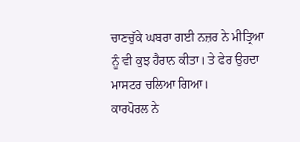ਚਾਣਚੁੱਕੇ ਘਬਰਾ ਗਈ ਨਜ਼ਰ ਨੇ ਮੀਤ੍ਰਿਆ ਨੂੰ ਵੀ ਕੁਝ ਹੈਰਾਨ ਕੀਤਾ। ਤੇ ਫੇਰ ਉਹਦਾ ਮਾਸਟਰ ਚਲਿਆ ਗਿਆ।
ਕਾਰਪੋਰਲ ਨੇ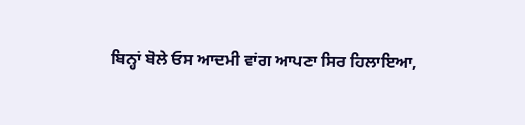ਬਿਨ੍ਹਾਂ ਬੋਲੇ ਓਸ ਆਦਮੀ ਵਾਂਗ ਆਪਣਾ ਸਿਰ ਹਿਲਾਇਆ,